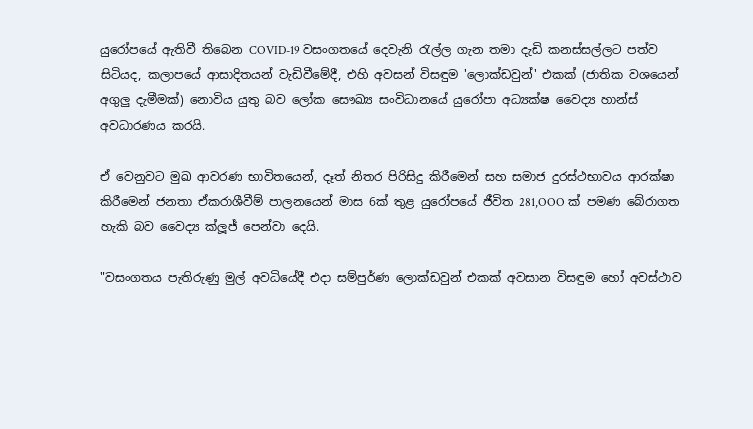යුරෝපයේ ඇතිවී තිබෙන COVID-19 වසංගතයේ දෙවැනි රැල්ල ගැන තමා දැඩි කනස්සල්ලට පත්ව සිටියද, කලාපයේ ආසාදිතයන් වැඩිවීමේදී, එහි අවසන් විසඳුම 'ලොක්ඩවුන්' එකක් (ජාතික වශයෙන් අගුලු දැමීමක්) නොවිය යුතු බව ලෝක සෞඛ්‍ය සංවිධානයේ යුරෝපා අධ්‍යක්ෂ වෛද්‍ය හාන්ස් අවධාරණය කරයි.

ඒ වෙනුවට මුඛ ආවරණ භාවිතයෙන්, දෑත් නිතර පිරිසිදු කිරීමෙන් සහ සමාජ දුරස්ථභාවය ආරක්ෂා කිරීමෙන් ජනතා ඒකරාශීවීම් පාලනයෙන් මාස 6ක් තුළ යුරෝපයේ ජීවිත 281,OOO ක් පමණ බේරාගත හැකි බව වෛද්‍ය ක්ලූජ් පෙන්වා දෙයි.

"වසංගතය පැතිරුණු මුල් අවධියේදී එදා සම්පුර්ණ ලොක්ඩවුන් එකක් අවසාන විසඳුම හෝ අවස්ථාව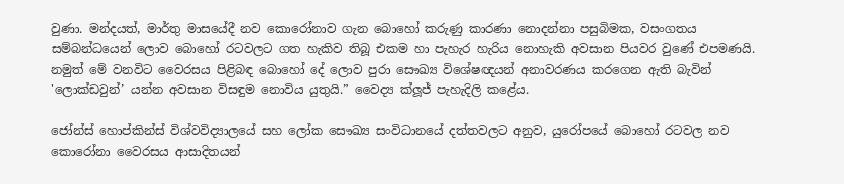වුණා. මන්දයත්, මාර්තු මාසයේදී නව කොරෝනාව ගැන බොහෝ කරුණු කාරණා නොදන්නා පසුබිමක, වසංගතය සම්බන්ධයෙන් ලොව බොහෝ රටවලට ගත හැකිව තිබූ එකම හා පැහැර හැරිය නොහැකි අවසාන පියවර වුණේ එපමණයි. නමුත් මේ වනවිට වෛරසය පිළිබඳ බොහෝ දේ ලොව පුරා සෞඛ්‍ය විශේෂඥයන් අනාවරණය කරගෙන ඇති බැවින් 'ලොක්ඩවුන්’ යන්න අවසාන විසඳුම නොවිය යුතුයි.” වෛද්‍ය ක්ලූජ් පැහැදිලි කළේය.

ජෝන්ස් හොප්කින්ස් විශ්වවිද්‍යාලයේ සහ ලෝක සෞඛ්‍ය සංවිධානයේ දත්තවලට අනුව, යුරෝපයේ බොහෝ රටවල නව කොරෝනා වෛරසය ආසාදිතයන්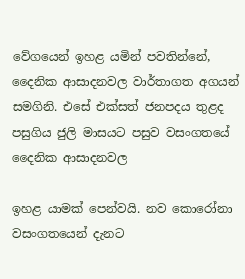වේගයෙන් ඉහළ යමින් පවතින්නේ, දෛනික ආසාදනවල වාර්තාගත අගයන් සමගිනි. එසේ එක්සත් ජනපදය තුළද පසුගිය ජුලි මාසයට පසුව වසංගතයේ දෛනික ආසාදනවල

ඉහළ යාමක් පෙන්වයි. නව කොරෝනා වසංගතයෙන් දැනට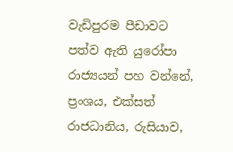වැඩිපුරම පීඩාවට පත්ව ඇති යුරෝපා රාජ්‍යයන් පහ වන්නේ, ප්‍රංශය, එක්සත් රාජධානිය, රුසියාව,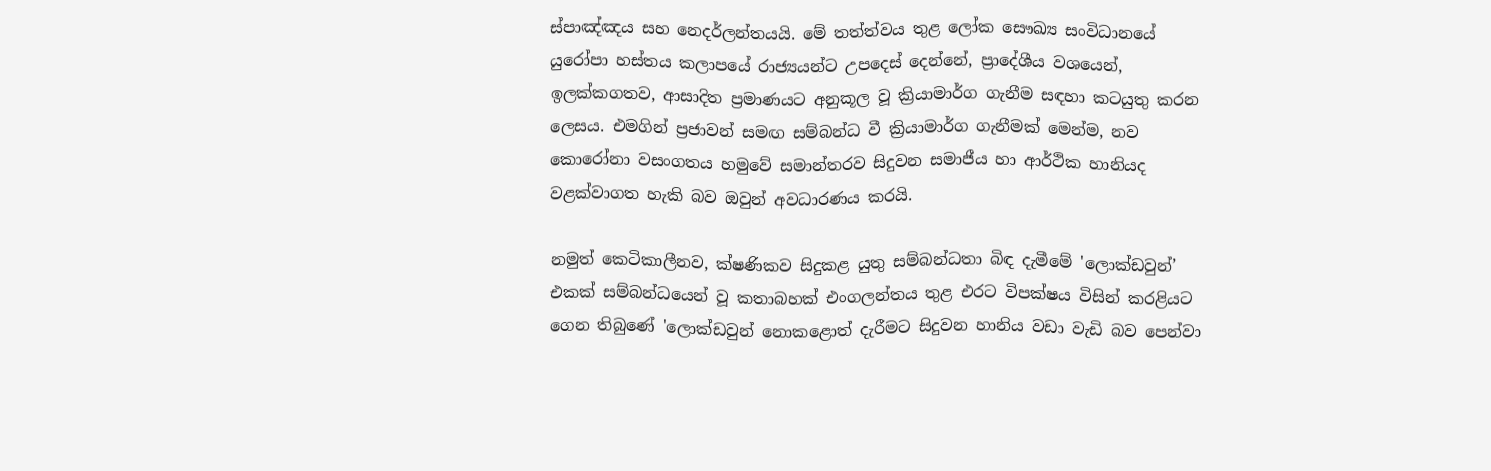ස්පාඤ්ඤය සහ නෙදර්ලන්තයයි. මේ තත්ත්වය තුළ ලෝක සෞඛ්‍ය සංවිධානයේ යුරෝපා හස්තය කලාපයේ රාජ්‍යයන්ට උපදෙස් දෙන්නේ, ප්‍රාදේශීය වශයෙන්, ඉලක්කගතව, ආසාදිත ප්‍රමාණයට අනුකූල වූ ක්‍රියාමාර්ග ගැනීම සඳහා කටයුතු කරන ලෙසය. එමගින් ප්‍රජාවන් සමඟ සම්බන්ධ වී ක්‍රියාමාර්ග ගැනීමක් මෙන්ම, නව කොරෝනා වසංගතය හමුවේ සමාන්තරව සිදුවන සමාජීය හා ආර්ථික හානියද වළක්වාගත හැකි බව ඔවුන් අවධාරණය කරයි.

නමුත් කෙටිකාලීනව, ක්ෂණිකව සිදුකළ යුතු සම්බන්ධතා බිඳ දැමීමේ 'ලොක්ඩවුන්’ එකක් සම්බන්ධයෙන් වූ කතාබහක් එංගලන්තය තුළ එරට විපක්ෂය විසින් කරළියට ගෙන තිබුණේ 'ලොක්ඩවුන් නොකළොත් දැරීමට සිදුවන හානිය වඩා වැඩි බව පෙන්වා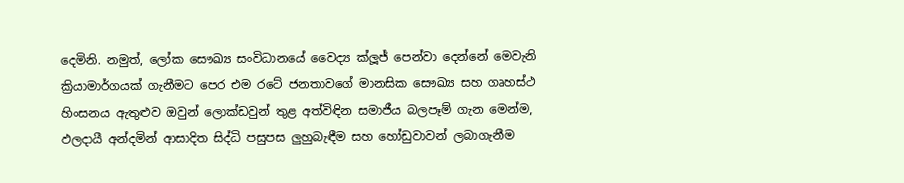දෙමිනි. නමුත්, ලෝක සෞඛ්‍ය සංවිධානයේ වෛද්‍ය ක්ලූජ් පෙන්වා දෙන්නේ මෙවැනි ක්‍රියාමාර්ගයක් ගැනීමට පෙර එම රටේ ජනතාවගේ මානසික සෞඛ්‍ය සහ ගෘහස්ථ හිංසනය ඇතුළුව ඔවුන් ලොක්ඩවුන් තුළ අත්විඳින සමාජීය බලපෑම් ගැන මෙන්ම, ඵලදායී අන්දමින් ආසාදිත සිද්ධි පසුපස ලුහුබැඳීම සහ හෝඩුවාවන් ලබාගැනීම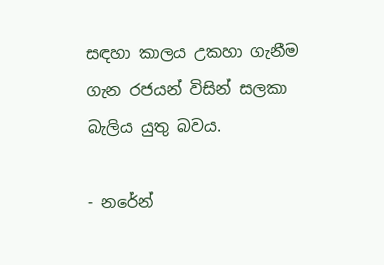සඳහා කාලය උකහා ගැනීම ගැන රජයන් විසින් සලකා බැලිය යුතු බවය.

- නරේන්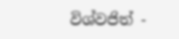විශ්වජිත් -